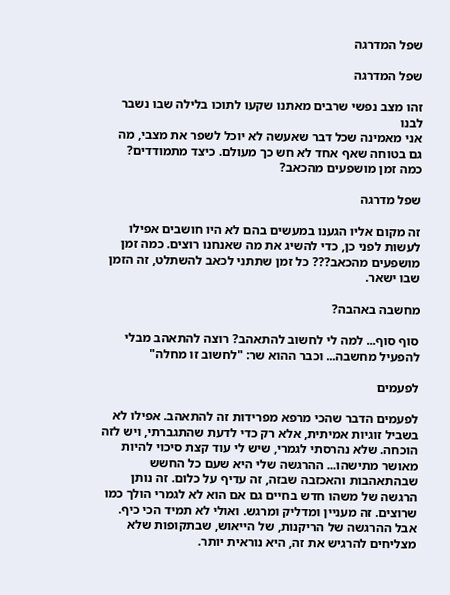שפל המדרגה

שפל המדרגה

זהו מצב נפשי שרבים מאתנו שקעו לתוכו בלילה שבו נשבר לבנו
אני מאמינה שכל דבר שאעשה לא יוכל לשפר את מצבי, מה גם בטוחה שאף אחד לא חש כך מעולם. כיצד מתמודדים? כמה זמן מושפעים מהכאב?

שפל מדרגה

זה מקום אליו הגענו במעשים בהם לא היו חושבים אפילו לעשות לפני כן, כדי להשיג את מה שאנחנו רוצים. כמה זמן מושפעים מהכאב??? כל זמן שתתני לכאב להשתלט, זה הזמן שבו ישאר.

מחשבה באהבה?

סוף סוף... למה לי לחשוב להתאהב? רוצה להתאהב מבלי להפעיל מחשבה... וכבר ההוא שר: "לחשוב זו מחלה"

לפעמים

לפעמים הדבר שהכי מרפא מפרידות זה להתאהב. אפילו לא בשביל זוגיות אמיתית, אלא רק כדי לדעת שהתגברתי, ויש לזה הוכחה. שלא נהרסתי לגמרי, שיש לי עוד קצת סיכוי להיות מאושר מתישהו... ההרגשה שלי היא שעם כל החשש שבהתאהבות והאכזבה שבזה, זה עדיף על כלום. זה נותן הרגשה של משהו חדש בחיים גם אם הוא לא לגמרי הולך כמו שרוצים. זה מעניין ומדליק ומרגש. ואולי לא תמיד הכי כיף. אבל ההרגשה של הריקנות, של הייאוש, שבתקופות שלא מצליחים להרגיש את זה, היא נוראית יותר.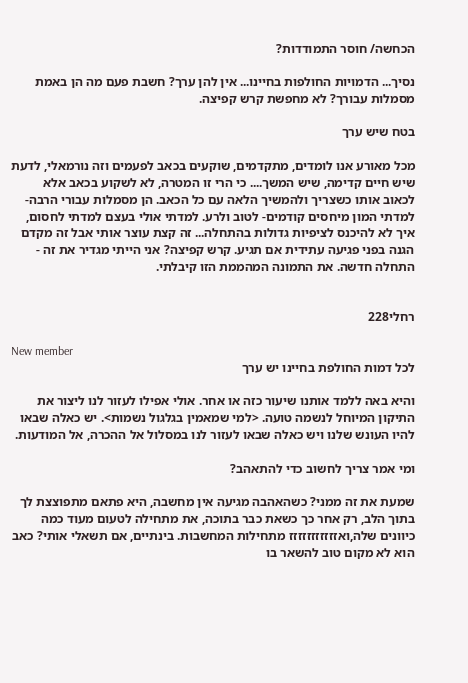הכחשה/ חוסר התמודדות?

נסיך... הדמויות החולפות בחיינו... אין להן ערך? חשבת פעם מה הן באמת מסמלות עבורך? לא מחפשת קרש קפיצה.

בטח שיש ערך

מכל מאורע אנו לומדים, מתקדמים, שוקעים בכאב לפעמים וזה נורמאלי, לדעת שיש חיים קדימה, שיש המשך.... כי הרי זו המטרה, לא לשקוע בכאב אלא לכאוב אותו כשצריך ולהמשיך הלאה עם כל הכאב. הן מסמלות עבורי הרבה- למדתי המון מיחסים קודמים- לטוב ולרע. למדתי אולי בעצם למדתי לחסום, איך לא להיכנס לציפיות גדולות בהתחלה... זה קצת עוצר אותי אבל זה מקדם הגנה בפני פגיעה עתידית אם תגיע. קרש קפיצה? אני הייתי מגדיר את זה - התחלה חדשה. את התמונה המהממת הזו קיבלתי.


רחלי228

New member
לכל דמות החולפת בחיינו יש ערך

והיא באה ללמד אותנו שיעור כזה או אחר. אולי אפילו לעזור לנו ליצור את התיקון המיוחל לנשמה טועה. <למי שמאמין בגלגול נשמות>. יש כאלה שבאו להיו העונש שלנו ויש כאלה שבאו לעזור לנו במסלול אל ההכרה, אל המודעות.

ומי אמר צריך לחשוב כדי להתאהב?

שמעת את זה ממני? כשהאהבה מגיעה אין מחשבה, היא פתאם מתפוצצת לך בתוך הלב, רק אחר כך כשאת כבר בתוכה, את מתחילה לטעום מעוד כמה כיוונים שלה,ואזזזזזזזזזזז מתחילות המחשבות. בינתיים, אם תשאלי אותי? כאב הוא לא מקום טוב להשאר בו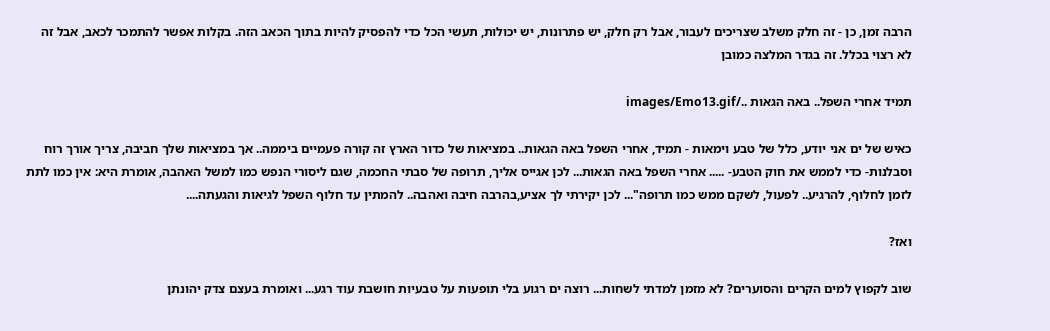הרבה זמן, כן - זה חלק משלב שצריכים לעבור, אבל רק חלק, יש פתרונות, יש יכולות, תעשי הכל כדי להפסיק להיות בתוך הכאב הזה. בקלות אפשר להתמכר לכאב, אבל זה לא רצוי בכלל. זה בגדר המלצה כמובן

תמיד אחרי השפל.. באה הגאות ../images/Emo13.gif

כאיש של ים אני יודע, כלל של טבע וימאות - תמיד, אחרי השפל באה הגאות.. במציאות של כדור הארץ זה קורה פעמיים ביממה.. אך במציאות שלך חביבה, צריך אורך רוח וסבלנות- כדי לממש את חוק הטבע- ..... אחרי השפל באה הגאות... לכן אגייס אליך, תרופה של סבתי החכמה, שגם ליסורי הנפש כמו למשל האהבה, אומרת היא: אין כמו לתת לזמן לחלוף, להרגיע.. לפעול, לשקם ממש כמו תרופה"... לכן יקירתי לך אציע,בהרבה חיבה ואהבה.. להמתין עד חלוף השפל לגיאות והגעתה....

ואז?

שוב לקפוץ למים הקרים והסוערים? לא מזמן למדתי לשחות... רוצה ים רגוע בלי תופעות על טבעיות חושבת עוד רגע... ואומרת בעצם צדק יהונתן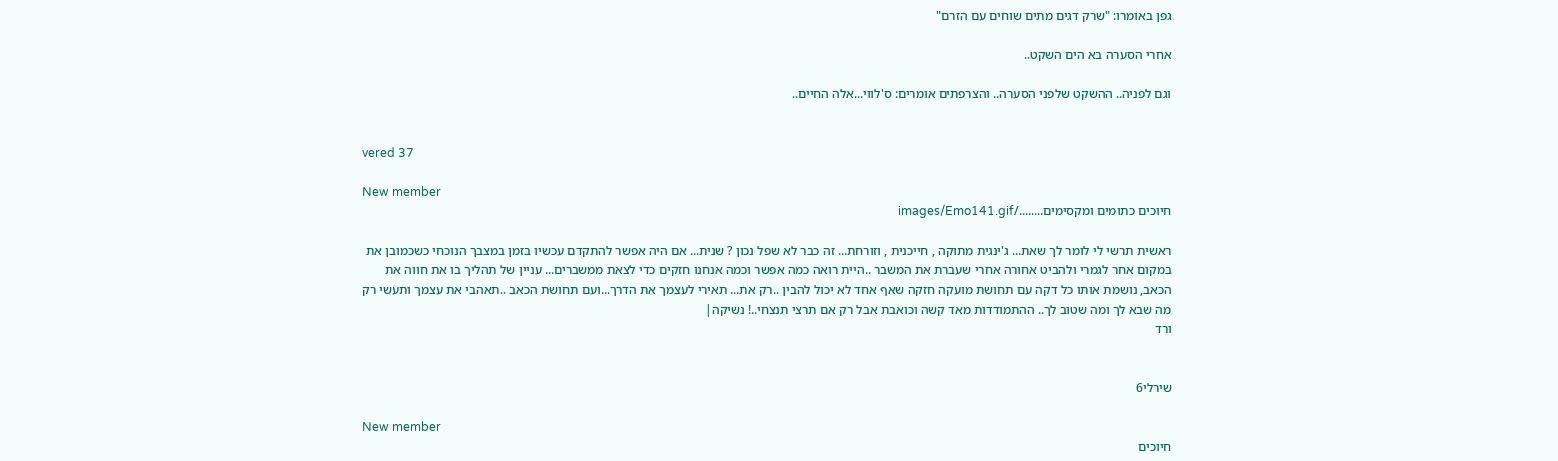גפן באומרו: "שרק דגים מתים שוחים עם הזרם"

אחרי הסערה בא הים השקט..

וגם לפניה.. ההשקט שלפני הסערה.. והצרפתים אומרים: ס'לווי...אלה החיים..


vered 37

New member
חיוכים כתומים ומקסימים......../images/Emo141.gif

ראשית תרשי לי לומר לך שאת... ג'ינגית מתוקה , חייכנית , וזורחת... זה כבר לא שפל נכון ? שנית... אם היה אפשר להתקדם עכשיו בזמן במצבך הנוכחי כשכמובן את במקום אחר לגמרי ולהביט אחורה אחרי שעברת את המשבר ..היית רואה כמה אפשר וכמה אנחנו חזקים כדי לצאת ממשברים... עניין של תהליך בו את חווה את הכאב, נושמת אותו כל דקה עם תחושת מועקה חזקה שאף אחד לא יכול להבין ..רק את... תאירי לעצמך את הדרך...ועם תחושת הכאב ..תאהבי את עצמך ותעשי רק מה שבא לך ומה שטוב לך.. ההתמודדות מאד קשה וכואבת אבל רק אם תרצי תנצחי..! נשיקה|
ורד


שירלי6

New member
חיוכים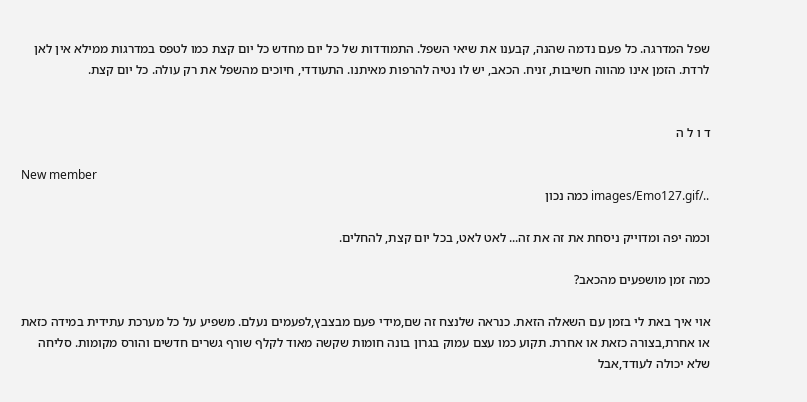שפל המדרגה. כל פעם נדמה שהנה, קבענו את שיאי השפל. התמודדות של כל יום מחדש כל יום קצת כמו לטפס במדרגות ממילא אין לאן לרדת. הזמן אינו מהווה חשיבות, זניח. הכאב, יש לו נטיה להרפות מאיתנו. התעודדי, חיוכים מהשפל את רק עולה. כל יום קצת.


ד ו ל ה

New member
../images/Emo127.gif כמה נכון

וכמה יפה ומדוייק ניסחת את זה את זה... לאט לאט, בכל יום קצת, להחלים.

כמה זמן מושפעים מהכאב?

אוי איך באת לי בזמן עם השאלה הזאת. כנראה שלנצח זה שם,מידי פעם מבצבץ,לפעמים נעלם. משפיע על כל מערכת עתידית במידה כזאת או אחרת,בצורה כזאת או אחרת. תקוע כמו עצם עמוק בגרון בונה חומות שקשה מאוד לקלף שורף גשרים חדשים והורס מקומות. סליחה שלא יכולה לעודד,אבל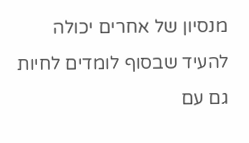מנסיון של אחרים יכולה להעיד שבסוף לומדים לחיות גם עם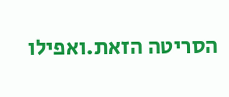הסריטה הזאת.ואפילו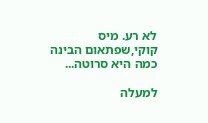לא רע. מיס קוקי,שפתאום הבינה כמה היא סרוטה...

למעלה